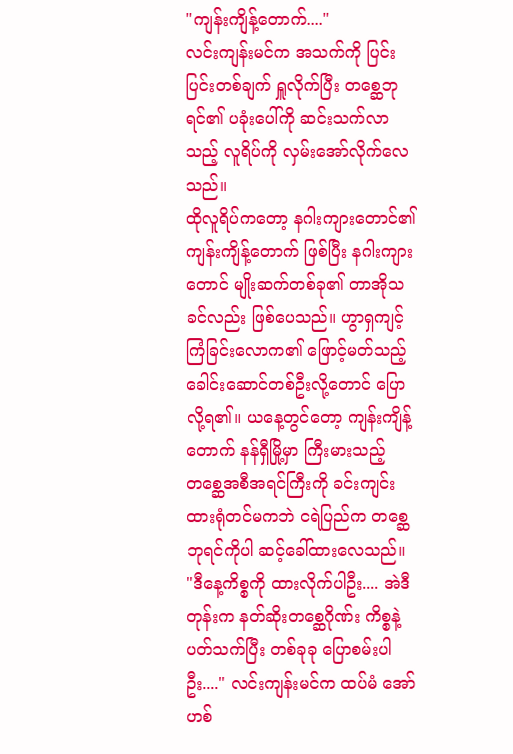"ကျန်းကျိန့်တောက်...."
လင်းကျန်းမင်က အသက်ကို ပြင်းပြင်းတစ်ချက် ရှူလိုက်ပြီး တစ္ဆေဘုရင်၏ ပခုံးပေါ်ကို ဆင်းသက်လာသည့် လူရိပ်ကို လှမ်းအော်လိုက်လေသည်။
ထိုလူရိပ်ကတော့ နဂါးကျားတောင်၏ ကျန်းကျိန့်တောက် ဖြစ်ပြီး နဂါးကျားတောင် မျိုးဆက်တစ်ခု၏ တာအိုသခင်လည်း ဖြစ်ပေသည်။ ဟွာရှကျင့်ကြံခြင်းလောက၏ ဖြောင့်မတ်သည့် ခေါင်းဆောင်တစ်ဦးလို့တောင် ပြောလို့ရ၏။ ယနေ့တွင်တော့ ကျန်းကျိန့်တောက် နန်ရှီမြို့မှာ ကြီးမားသည့် တစ္ဆေအစီအရင်ကြီးကို ခင်းကျင်းထားရုံတင်မကဘဲ ငရဲပြည်က တစ္ဆေဘုရင်ကိုပါ ဆင့်ခေါ်ထားလေသည်။
"ဒီနေ့ကိစ္စကို ထားလိုက်ပါဦး.... အဲဒီတုန်းက နတ်ဆိုးတစ္ဆေဂိုဏ်း ကိစ္စနဲ့ ပတ်သက်ပြီး တစ်ခုခု ပြောစမ်းပါဦး...." လင်းကျန်းမင်က ထပ်မံ အော်ဟစ်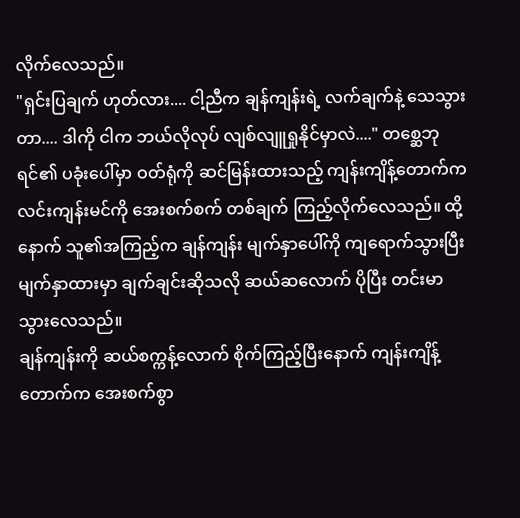လိုက်လေသည်။
"ရှင်းပြချက် ဟုတ်လား.... ငါ့ညီက ချန်ကျန်းရဲ့ လက်ချက်နဲ့ သေသွားတာ.... ဒါကို ငါက ဘယ်လိုလုပ် လျစ်လျူရှုနိုင်မှာလဲ...." တစ္ဆေဘုရင်၏ ပခုံးပေါ်မှာ ဝတ်ရုံကို ဆင်မြန်းထားသည့် ကျန်းကျိန့်တောက်က လင်းကျန်းမင်ကို အေးစက်စက် တစ်ချက် ကြည့်လိုက်လေသည်။ ထို့နောက် သူ၏အကြည့်က ချန်ကျန်း မျက်နှာပေါ်ကို ကျရောက်သွားပြီး မျက်နှာထားမှာ ချက်ချင်းဆိုသလို ဆယ်ဆလောက် ပိုပြီး တင်းမာသွားလေသည်။
ချန်ကျန်းကို ဆယ်စက္ကန့်လောက် စိုက်ကြည့်ပြီးနောက် ကျန်းကျိန့်တောက်က အေးစက်စွာ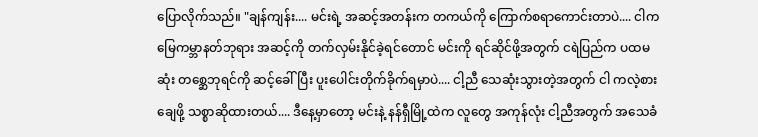ပြောလိုက်သည်။ "ချန်ကျန်း.... မင်းရဲ့ အဆင့်အတန်းက တကယ်ကို ကြောက်စရာကောင်းတာပဲ.... ငါက မြေကမ္ဘာနတ်ဘုရား အဆင့်ကို တက်လှမ်းနိုင်ခဲ့ရင်တောင် မင်းကို ရင်ဆိုင်ဖို့အတွက် ငရဲပြည်က ပထမဆုံး တစ္ဆေဘုရင်ကို ဆင့်ခေါ်ပြီး ပူးပေါင်းတိုက်ခိုက်ရမှာပဲ.... ငါ့ညီ သေဆုံးသွားတဲ့အတွက် ငါ ကလဲ့စားချေဖို့ သစ္စာဆိုထားတယ်.... ဒီနေ့မှာတော့ မင်းနဲ့ နန်ရှီမြို့ထဲက လူတွေ အကုန်လုံး ငါ့ညီအတွက် အသေခံ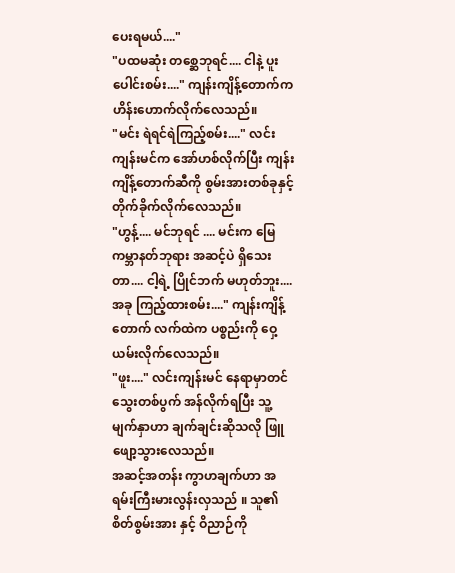ပေးရမယ်...."
"ပထမဆုံး တစ္ဆေဘုရင်.... ငါနဲ့ ပူးပေါင်းစမ်း...." ကျန်းကျိန့်တောက်က ဟိန်းဟောက်လိုက်လေသည်။
"မင်း ရဲရင်ရဲကြည့်စမ်း...." လင်းကျန်းမင်က အော်ဟစ်လိုက်ပြီး ကျန်းကျိန့်တောက်ဆီကို စွမ်းအားတစ်ခုနှင့် တိုက်ခိုက်လိုက်လေသည်။
"ဟွန့်.... မင်ဘုရင် .... မင်းက မြေကမ္ဘာနတ်ဘုရား အဆင့်ပဲ ရှိသေးတာ.... ငါ့ရဲ့ ပြိုင်ဘက် မဟုတ်ဘူး.... အခု ကြည့်ထားစမ်း...." ကျန်းကျိန့်တောက် လက်ထဲက ပစ္စည်းကို ဝှေ့ယမ်းလိုက်လေသည်။
"ဖူး...." လင်းကျန်းမင် နေရာမှာတင် သွေးတစ်ပွက် အန်လိုက်ရပြီး သူ့မျက်နှာဟာ ချက်ချင်းဆိုသလို ဖြူဖျော့သွားလေသည်။
အဆင့်အတန်း ကွာဟချက်ဟာ အရမ်းကြီးမားလွန်းလှသည် ။ သူ၏ စိတ်စွမ်းအား နှင့် ဝိညာဉ်ကို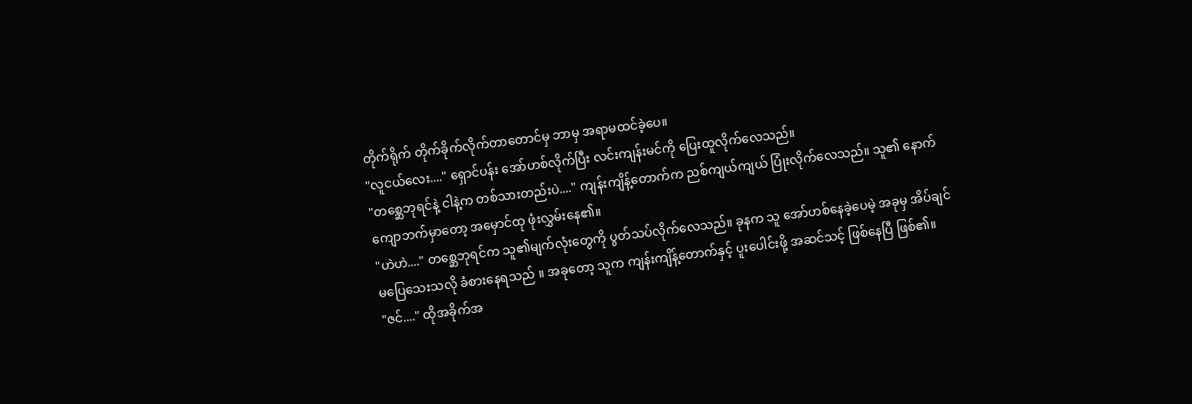တိုက်ရိုက် တိုက်ခိုက်လိုက်တာတောင်မှ ဘာမှ အရာမထင်ခဲ့ပေ။
"လူငယ်လေး...." ရှောင်ပန်း အော်ဟစ်လိုက်ပြီး လင်းကျန်းမင်ကို ပြေးထူလိုက်လေသည်။
"တစ္ဆေဘုရင်နဲ့ ငါနဲ့က တစ်သားတည်းပဲ...." ကျန်းကျိန့်တောက်က ညစ်ကျယ်ကျယ် ပြုံးလိုက်လေသည်။ သူ၏ နောက်ကျောဘက်မှာတော့ အမှောင်ထု ဖုံးလွှမ်းနေ၏။
"ဟဲဟဲ...." တစ္ဆေဘုရင်က သူ၏မျက်လုံးတွေကို ပွတ်သပ်လိုက်လေသည်။ ခုနက သူ အော်ဟစ်နေခဲ့ပေမဲ့ အခုမှ အိပ်ချင်မပြေသေးသလို ခံစားနေရသည် ။ အခုတော့ သူက ကျန်းကျိန့်တောက်နှင့် ပူးပေါင်းဖို့ အဆင်သင့် ဖြစ်နေပြီ ဖြစ်၏။
"ဇင်...." ထိုအခိုက်အ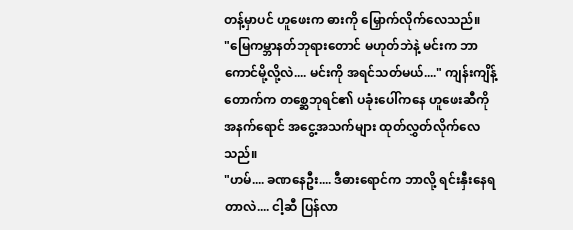တန့်မှာပင် ဟူဖေးက ဓားကို မြှောက်လိုက်လေသည်။
"မြေကမ္ဘာနတ်ဘုရားတောင် မဟုတ်ဘဲနဲ့ မင်းက ဘာကောင်မို့လို့လဲ.... မင်းကို အရင်သတ်မယ်...." ကျန်းကျိန့်တောက်က တစ္ဆေဘုရင်၏ ပခုံးပေါ်ကနေ ဟူဖေးဆီကို အနက်ရောင် အငွေ့အသက်များ ထုတ်လွှတ်လိုက်လေသည်။
"ဟမ်.... ခဏနေဦး.... ဒီဓားရောင်က ဘာလို့ ရင်းနှီးနေရတာလဲ.... ငါ့ဆီ ပြန်လာ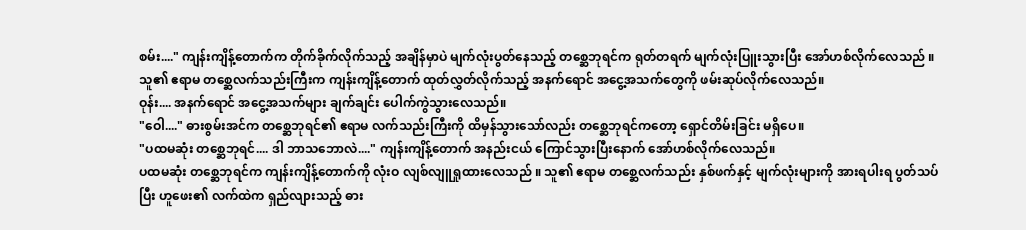စမ်း...." ကျန်းကျိန့်တောက်က တိုက်ခိုက်လိုက်သည့် အချိန်မှာပဲ မျက်လုံးပွတ်နေသည့် တစ္ဆေဘုရင်က ရုတ်တရက် မျက်လုံးပြူးသွားပြီး အော်ဟစ်လိုက်လေသည် ။ သူ၏ ဧရာမ တစ္ဆေလက်သည်းကြီးက ကျန်းကျိန့်တောက် ထုတ်လွှတ်လိုက်သည့် အနက်ရောင် အငွေ့အသက်တွေကို ဖမ်းဆုပ်လိုက်လေသည်။
ဝုန်း.... အနက်ရောင် အငွေ့အသက်များ ချက်ချင်း ပေါက်ကွဲသွားလေသည်။
"ဝေါ...." ဓားစွမ်းအင်က တစ္ဆေဘုရင်၏ ဧရာမ လက်သည်းကြီးကို ထိမှန်သွားသော်လည်း တစ္ဆေဘုရင်ကတော့ ရှောင်တိမ်းခြင်း မရှိပေ။
"ပထမဆုံး တစ္ဆေဘုရင်.... ဒါ ဘာသဘောလဲ...." ကျန်းကျိန့်တောက် အနည်းငယ် ကြောင်သွားပြီးနောက် အော်ဟစ်လိုက်လေသည်။
ပထမဆုံး တစ္ဆေဘုရင်က ကျန်းကျိန့်တောက်ကို လုံးဝ လျစ်လျူရှုထားလေသည် ။ သူ၏ ဧရာမ တစ္ဆေလက်သည်း နှစ်ဖက်နှင့် မျက်လုံးများကို အားရပါးရ ပွတ်သပ်ပြီး ဟူဖေး၏ လက်ထဲက ရှည်လျားသည့် ဓား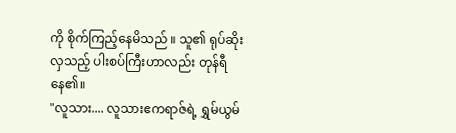ကို စိုက်ကြည့်နေမိသည် ။ သူ၏ ရုပ်ဆိုးလှသည့် ပါးစပ်ကြီးဟာလည်း တုန်ရီနေ၏။
"လူသား.... လူသားဧကရာဇ်ရဲ့ ရွှမ်ယွမ်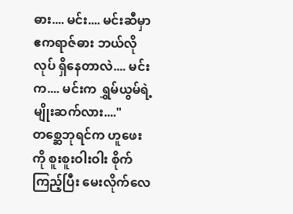ဓား.... မင်း.... မင်းဆီမှာ ဧကရာဇ်ဓား ဘယ်လိုလုပ် ရှိနေတာလဲ.... မင်းက.... မင်းက ရွှမ်ယွမ်ရဲ့ မျိုးဆက်လား...." တစ္ဆေဘုရင်က ဟူဖေးကို စူးစူးဝါးဝါး စိုက်ကြည့်ပြီး မေးလိုက်လေ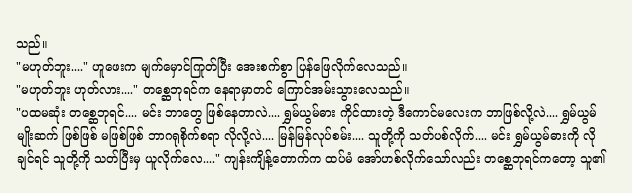သည်။
"မဟုတ်ဘူး...." ဟူဖေးက မျက်မှောင်ကြုတ်ပြီး အေးစက်စွာ ပြန်ဖြေလိုက်လေသည်။
"မဟုတ်ဘူး ဟုတ်လား...." တစ္ဆေဘုရင်က နေရာမှာတင် ကြောင်အမ်းသွားလေသည်။
"ပထမဆုံး တစ္ဆေဘုရင်.... မင်း ဘာတွေ ဖြစ်နေတာလဲ.... ရွှမ်ယွမ်ဓား ကိုင်ထားတဲ့ ဒီကောင်မလေးက ဘာဖြစ်လို့လဲ.... ရွှမ်ယွမ်မျိုးဆက် ဖြစ်ဖြစ် မဖြစ်ဖြစ် ဘာဂရုစိုက်စရာ လိုလို့လဲ.... မြန်မြန်လုပ်စမ်း.... သူတို့ကို သတ်ပစ်လိုက်.... မင်း ရွှမ်ယွမ်ဓားကို လိုချင်ရင် သူတို့ကို သတ်ပြီးမှ ယူလိုက်လေ...." ကျန်းကျိန့်တောက်က ထပ်မံ အော်ဟစ်လိုက်သော်လည်း တစ္ဆေဘုရင်ကတော့ သူ၏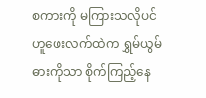စကားကို မကြားသလိုပင် ဟူဖေးလက်ထဲက ရွှမ်ယွမ်ဓားကိုသာ စိုက်ကြည့်နေ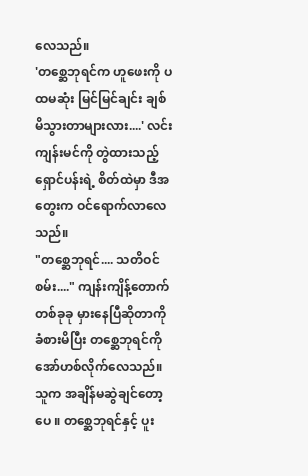လေသည်။
'တစ္ဆေဘုရင်က ဟူဖေးကို ပထမဆုံး မြင်မြင်ချင်း ချစ်မိသွားတာများလား....' လင်းကျန်းမင်ကို တွဲထားသည့် ရှောင်ပန်းရဲ့ စိတ်ထဲမှာ ဒီအတွေးက ဝင်ရောက်လာလေသည်။
"တစ္ဆေဘုရင်.... သတိဝင်စမ်း...." ကျန်းကျိန့်တောက် တစ်ခုခု မှားနေပြီဆိုတာကို ခံစားမိပြီး တစ္ဆေဘုရင်ကို အော်ဟစ်လိုက်လေသည်။
သူက အချိန်မဆွဲချင်တော့ပေ ။ တစ္ဆေဘုရင်နှင့် ပူး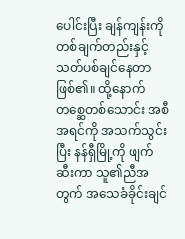ပေါင်းပြီး ချန်ကျန်းကို တစ်ချက်တည်းနှင့် သတ်ပစ်ချင်နေတာ ဖြစ်၏။ ထို့နောက် တစ္ဆေတစ်သောင်း အစီအရင်ကို အသက်သွင်းပြီး နန်ရှီမြို့ကို ဖျက်ဆီးကာ သူ၏ညီအတွက် အသေခံခိုင်းချင်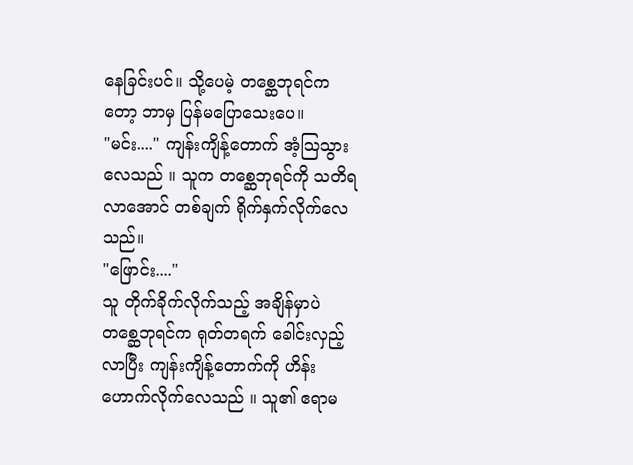နေခြင်းပင်။ သို့ပေမဲ့ တစ္ဆေဘုရင်ကတော့ ဘာမှ ပြန်မပြောသေးပေ။
"မင်း...." ကျန်းကျိန့်တောက် အံ့သြသွားလေသည် ။ သူက တစ္ဆေဘုရင်ကို သတိရလာအောင် တစ်ချက် ရိုက်နှက်လိုက်လေသည်။
"ဖြောင်း...."
သူ တိုက်ခိုက်လိုက်သည့် အချိန်မှာပဲ တစ္ဆေဘုရင်က ရုတ်တရက် ခေါင်းလှည့်လာပြီး ကျန်းကျိန့်တောက်ကို ဟိန်းဟောက်လိုက်လေသည် ။ သူ၏ ဧရာမ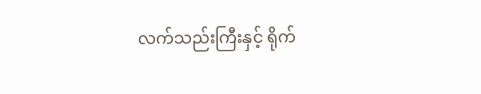လက်သည်းကြီးနှင့် ရိုက်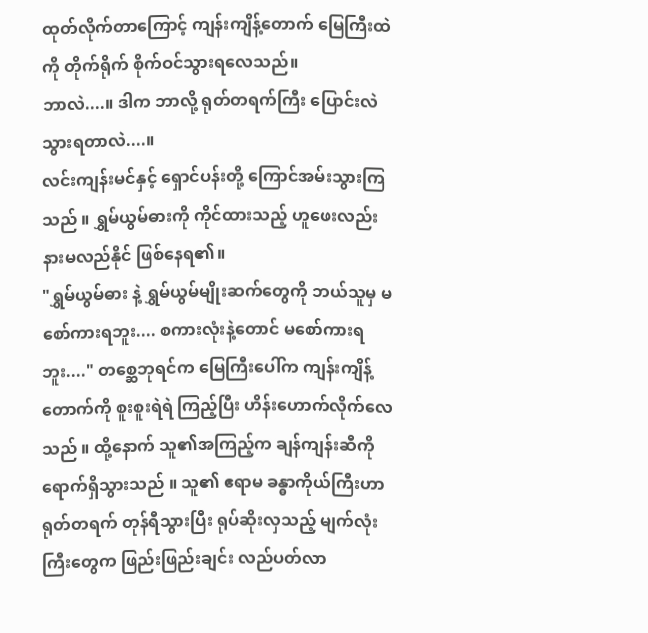ထုတ်လိုက်တာကြောင့် ကျန်းကျိန့်တောက် မြေကြီးထဲကို တိုက်ရိုက် စိုက်ဝင်သွားရလေသည်။
ဘာလဲ....။ ဒါက ဘာလို့ ရုတ်တရက်ကြီး ပြောင်းလဲသွားရတာလဲ....။
လင်းကျန်းမင်နှင့် ရှောင်ပန်းတို့ ကြောင်အမ်းသွားကြသည် ။ ရွှမ်ယွမ်ဓားကို ကိုင်ထားသည့် ဟူဖေးလည်း နားမလည်နိုင် ဖြစ်နေရ၏။
"ရွှမ်ယွမ်ဓား နဲ့ ရွှမ်ယွမ်မျိုးဆက်တွေကို ဘယ်သူမှ မစော်ကားရဘူး.... စကားလုံးနဲ့တောင် မစော်ကားရဘူး...." တစ္ဆေဘုရင်က မြေကြီးပေါ်က ကျန်းကျိန့်တောက်ကို စူးစူးရဲရဲ ကြည့်ပြီး ဟိန်းဟောက်လိုက်လေသည် ။ ထို့နောက် သူ၏အကြည့်က ချန်ကျန်းဆီကို ရောက်ရှိသွားသည် ။ သူ၏ ဧရာမ ခန္ဓာကိုယ်ကြီးဟာ ရုတ်တရက် တုန်ရီသွားပြီး ရုပ်ဆိုးလှသည့် မျက်လုံးကြီးတွေက ဖြည်းဖြည်းချင်း လည်ပတ်လာ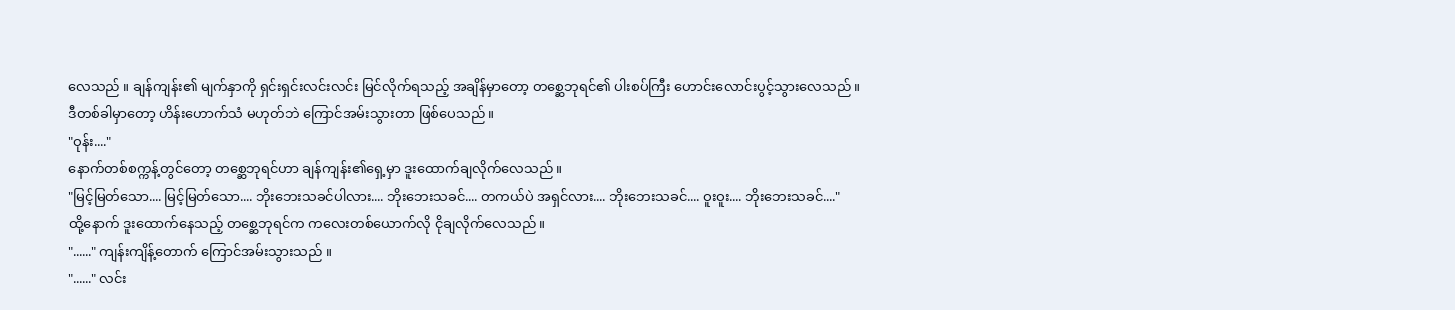လေသည် ။ ချန်ကျန်း၏ မျက်နှာကို ရှင်းရှင်းလင်းလင်း မြင်လိုက်ရသည့် အချိန်မှာတော့ တစ္ဆေဘုရင်၏ ပါးစပ်ကြီး ဟောင်းလောင်းပွင့်သွားလေသည်။
ဒီတစ်ခါမှာတော့ ဟိန်းဟောက်သံ မဟုတ်ဘဲ ကြောင်အမ်းသွားတာ ဖြစ်ပေသည်။
"ဝုန်း...."
နောက်တစ်စက္ကန့်တွင်တော့ တစ္ဆေဘုရင်ဟာ ချန်ကျန်း၏ရှေ့မှာ ဒူးထောက်ချလိုက်လေသည်။
"မြင့်မြတ်သော.... မြင့်မြတ်သော.... ဘိုးဘေးသခင်ပါလား.... ဘိုးဘေးသခင်.... တကယ်ပဲ အရှင်လား.... ဘိုးဘေးသခင်.... ဝူးဝူး.... ဘိုးဘေးသခင်...."
ထို့နောက် ဒူးထောက်နေသည့် တစ္ဆေဘုရင်က ကလေးတစ်ယောက်လို ငိုချလိုက်လေသည်။
"......" ကျန်းကျိန့်တောက် ကြောင်အမ်းသွားသည် ။
"......" လင်း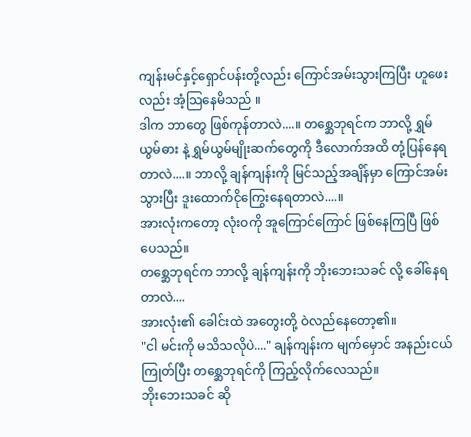ကျန်းမင်နှင့်ရှောင်ပန်းတို့လည်း ကြောင်အမ်းသွားကြပြီး ဟူဖေးလည်း အံ့သြနေမိသည် ။
ဒါက ဘာတွေ ဖြစ်ကုန်တာလဲ....။ တစ္ဆေဘုရင်က ဘာလို့ ရွှမ်ယွမ်ဓား နဲ့ ရွှမ်ယွမ်မျိုးဆက်တွေကို ဒီလောက်အထိ တုံ့ပြန်နေရတာလဲ....။ ဘာလို့ ချန်ကျန်းကို မြင်သည့်အချိန်မှာ ကြောင်အမ်းသွားပြီး ဒူးထောက်ငိုကြွေးနေရတာလဲ....။
အားလုံးကတော့ လုံးဝကို အူကြောင်ကြောင် ဖြစ်နေကြပြီ ဖြစ်ပေသည်။
တစ္ဆေဘုရင်က ဘာလို့ ချန်ကျန်းကို ဘိုးဘေးသခင် လို့ ခေါ်နေရတာလဲ....
အားလုံး၏ ခေါင်းထဲ အတွေးတို့ ဝဲလည်နေတော့၏။
"ငါ မင်းကို မသိသလိုပဲ...." ချန်ကျန်းက မျက်မှောင် အနည်းငယ် ကြုတ်ပြီး တစ္ဆေဘုရင်ကို ကြည့်လိုက်လေသည်။
ဘိုးဘေးသခင် ဆို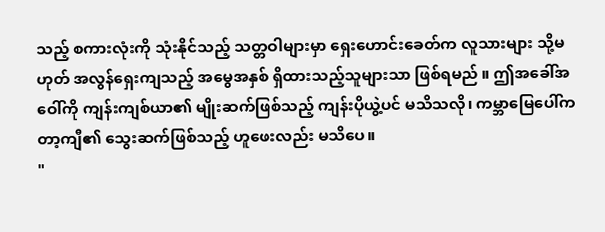သည့် စကားလုံးကို သုံးနိုင်သည့် သတ္တဝါများမှာ ရှေးဟောင်းခေတ်က လူသားများ သို့မဟုတ် အလွန်ရှေးကျသည့် အမွေအနှစ် ရှိထားသည့်သူများသာ ဖြစ်ရမည် ။ ဤအခေါ်အဝေါ်ကို ကျန်းကျစ်ယာ၏ မျိုးဆက်ဖြစ်သည့် ကျန်းပိုယွဲ့ပင် မသိသလို၊ ကမ္ဘာမြေပေါ်က တာ့ကျီ၏ သွေးဆက်ဖြစ်သည့် ဟူဖေးလည်း မသိပေ။
"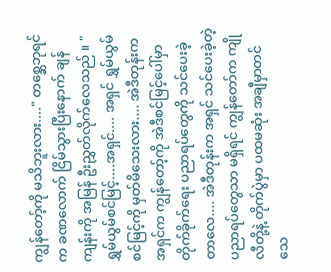ကျွန်တော့်ကို မသိဘူးလား...." တစ္ဆေဘုရင်က ခဏလောက် ငြိမ်သွားပြီးနောက် ချန်ကျန်းကို အမြန် ဦးညွှတ်လိုက်လေသည် ။ "ရွှမ်ယွမ်စင်မြင့်....အရှင်.... အရှင် ရွှမ်ယွမ်စင်မြင့်ကို မှတ်မိသေးလား.... အဲဒီတုန်းက အရှင်က ကျွန်တော့်ကို အဲဒီစင်မြင့်ပေါ်မှာ တိုက်ခိုက်ရေး ပညာရပ်တွေကို သင်ပေးခဲ့တာလေ.... အဲဒီတုန်းက အရှင် သင်ပေးခဲ့တဲ့ ပညာရပ်တွေသာ မရှိရင် ကျွန်တော်က ကျိုလီတို့နဲ့ တိုက်ပွဲမှာ ပထမဆုံး အချီမှာတင် သေ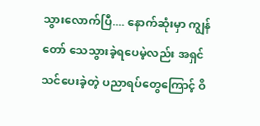သွားလောက်ပြီ.... နောက်ဆုံးမှာ ကျွန်တော် သေသွားခဲ့ရပေမဲ့လည်း အရှင်သင်ပေးခဲ့တဲ့ ပညာရပ်တွေကြောင့် ဝိ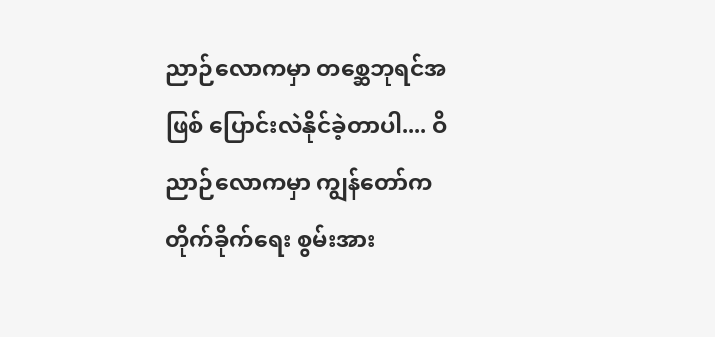ညာဉ်လောကမှာ တစ္ဆေဘုရင်အဖြစ် ပြောင်းလဲနိုင်ခဲ့တာပါ.... ဝိညာဉ်လောကမှာ ကျွန်တော်က တိုက်ခိုက်ရေး စွမ်းအား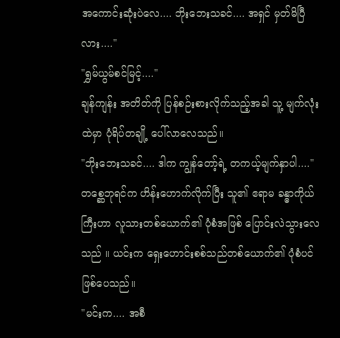အကောင်းဆုံးပဲလေ.... ဘိုးဘေးသခင်.... အရှင် မှတ်မိပြီလား...."
"ရွှမ်ယွမ်စင်မြင့်...."
ချန်ကျန်း အတိတ်ကို ပြန်စဉ်းစားလိုက်သည့်အခါ သူ့ မျက်လုံးထဲမှာ ပုံရိပ်တချို့ ပေါ်လာလေသည်။
"ဘိုးဘေးသခင်.... ဒါက ကျွန်တော့်ရဲ့ တကယ့်မျက်နှာပါ...."
တစ္ဆေဘုရင်က ဟိန်းဟောက်လိုက်ပြီး သူ၏ ဧရာမ ခန္ဓာကိုယ်ကြီးဟာ လူသားတစ်ယောက်၏ ပုံစံအဖြစ် ပြောင်းလဲသွားလေသည် ။ ယင်းက ရှေးဟောင်းစစ်သည်တစ်ယောက်၏ ပုံစံပင် ဖြစ်ပေသည်။
"မင်းက.... အစီ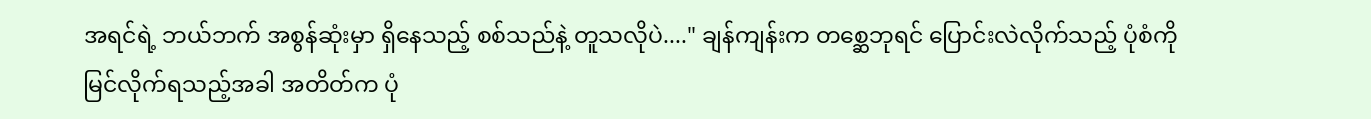အရင်ရဲ့ ဘယ်ဘက် အစွန်ဆုံးမှာ ရှိနေသည့် စစ်သည်နဲ့ တူသလိုပဲ...." ချန်ကျန်းက တစ္ဆေဘုရင် ပြောင်းလဲလိုက်သည့် ပုံစံကို မြင်လိုက်ရသည့်အခါ အတိတ်က ပုံ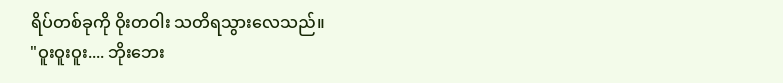ရိပ်တစ်ခုကို ဝိုးတဝါး သတိရသွားလေသည်။
"ဝူးဝူးဝူး.... ဘိုးဘေး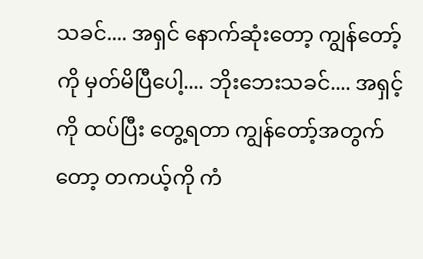သခင်.... အရှင် နောက်ဆုံးတော့ ကျွန်တော့်ကို မှတ်မိပြီပေါ့.... ဘိုးဘေးသခင်.... အရှင့်ကို ထပ်ပြီး တွေ့ရတာ ကျွန်တော့်အတွက်တော့ တကယ့်ကို ကံ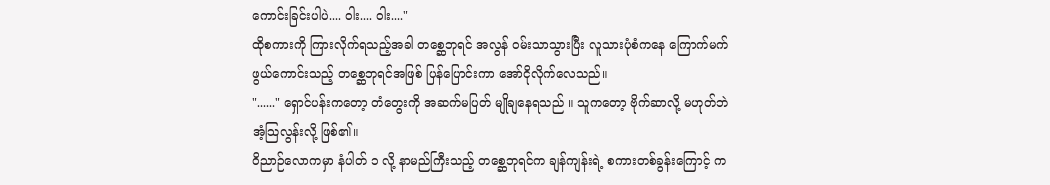ကောင်းခြင်းပါပဲ.... ဝါး.... ဝါး...."
ထိုစကားကို ကြားလိုက်ရသည့်အခါ တစ္ဆေဘုရင် အလွန် ဝမ်းသာသွားပြီး လူသားပုံစံကနေ ကြောက်မက်ဖွယ်ကောင်းသည့် တစ္ဆေဘုရင်အဖြစ် ပြန်ပြောင်းကာ အော်ငိုလိုက်လေသည်။
"......" ရှောင်ပန်းကတော့ တံတွေးကို အဆက်မပြတ် မျိုချနေရသည် ။ သူကတော့ ဗိုက်ဆာလို့ မဟုတ်ဘဲ အံ့သြလွန်းလို့ ဖြစ်၏။
ဝိညာဉ်လောကမှာ နံပါတ် ၁ လို့ နာမည်ကြီးသည့် တစ္ဆေဘုရင်က ချန်ကျန်းရဲ့ စကားတစ်ခွန်းကြောင့် က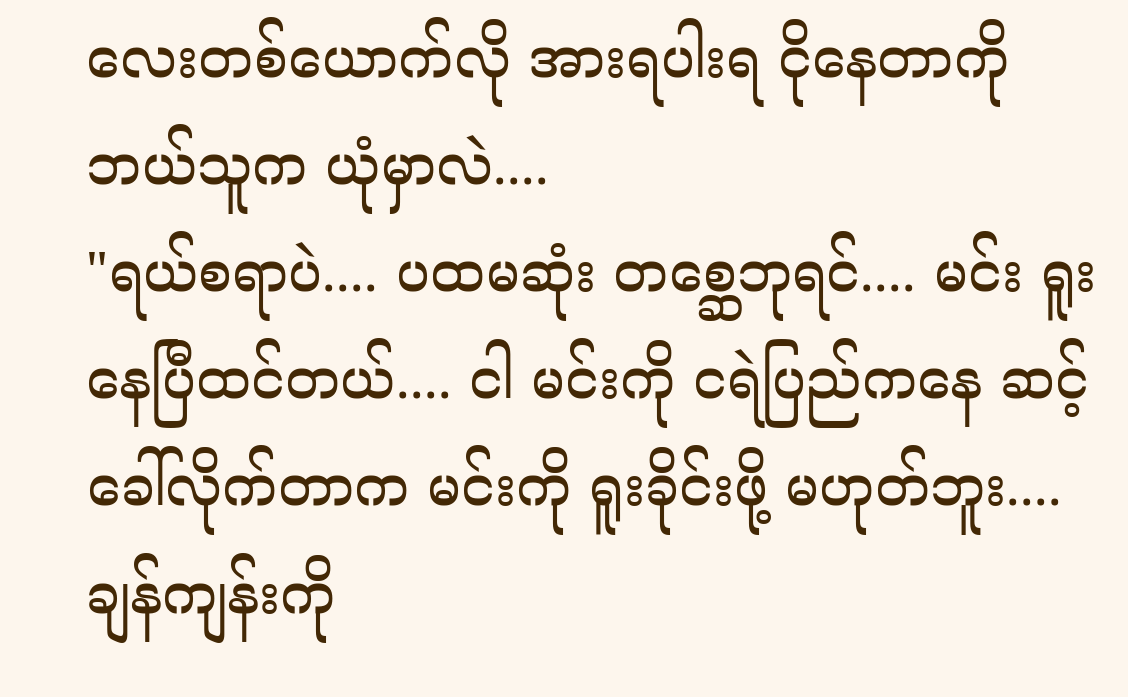လေးတစ်ယောက်လို အားရပါးရ ငိုနေတာကို ဘယ်သူက ယုံမှာလဲ....
"ရယ်စရာပဲ.... ပထမဆုံး တစ္ဆေဘုရင်.... မင်း ရူးနေပြီထင်တယ်.... ငါ မင်းကို ငရဲပြည်ကနေ ဆင့်ခေါ်လိုက်တာက မင်းကို ရူးခိုင်းဖို့ မဟုတ်ဘူး.... ချန်ကျန်းကို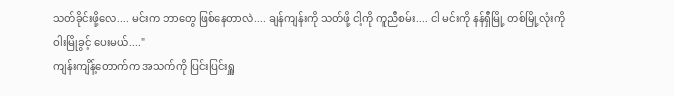သတ်ခိုင်းဖို့လေ.... မင်းက ဘာတွေ ဖြစ်နေတာလဲ.... ချန်ကျန်းကို သတ်ဖို့ ငါ့ကို ကူညီစမ်း.... ငါ မင်းကို နန်ရှီမြို့ တစ်မြို့လုံးကို ဝါးမြိုခွင့် ပေးမယ်...."
ကျန်းကျိန့်တောက်က အသက်ကို ပြင်းပြင်းရှူ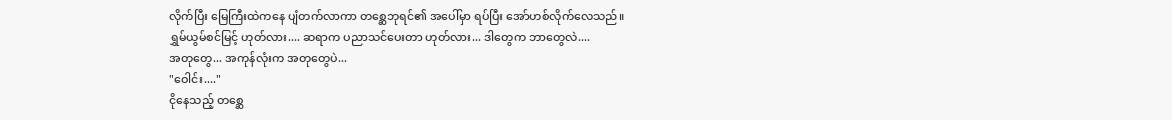လိုက်ပြီး မြေကြီးထဲကနေ ပျံတက်လာကာ တစ္ဆေဘုရင်၏ အပေါ်မှာ ရပ်ပြီး အော်ဟစ်လိုက်လေသည်။
ရွှမ်ယွမ်စင်မြင့် ဟုတ်လား.... ဆရာက ပညာသင်ပေးတာ ဟုတ်လား... ဒါတွေက ဘာတွေလဲ....
အတုတွေ... အကုန်လုံးက အတုတွေပဲ...
"ဝေါင်း...."
ငိုနေသည့် တစ္ဆေ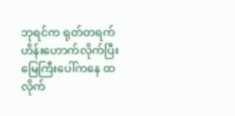ဘုရင်က ရုတ်တရက် ဟိန်းဟောက်လိုက်ပြီး မြေကြီးပေါ်ကနေ ထလိုက်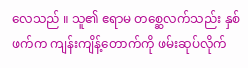လေသည် ။ သူ၏ ဧရာမ တစ္ဆေလက်သည်း နှစ်ဖက်က ကျန်းကျိန့်တောက်ကို ဖမ်းဆုပ်လိုက်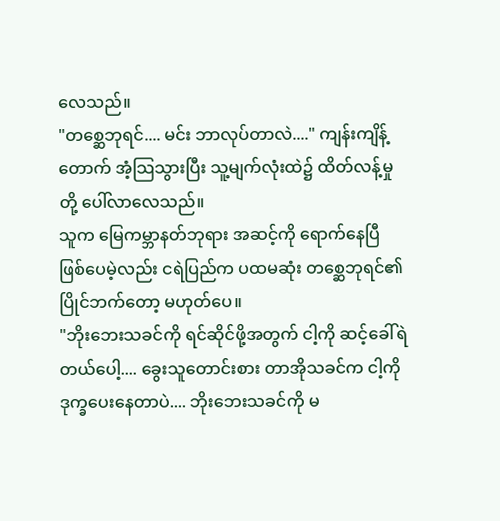လေသည်။
"တစ္ဆေဘုရင်.... မင်း ဘာလုပ်တာလဲ...." ကျန်းကျိန့်တောက် အံ့သြသွားပြီး သူ့မျက်လုံးထဲ၌ ထိတ်လန့်မှုတို့ ပေါ်လာလေသည်။
သူက မြေကမ္ဘာနတ်ဘုရား အဆင့်ကို ရောက်နေပြီ ဖြစ်ပေမဲ့လည်း ငရဲပြည်က ပထမဆုံး တစ္ဆေဘုရင်၏ ပြိုင်ဘက်တော့ မဟုတ်ပေ။
"ဘိုးဘေးသခင်ကို ရင်ဆိုင်ဖို့အတွက် ငါ့ကို ဆင့်ခေါ်ရဲတယ်ပေါ့.... ခွေးသူတောင်းစား တာအိုသခင်က ငါ့ကို ဒုက္ခပေးနေတာပဲ.... ဘိုးဘေးသခင်ကို မ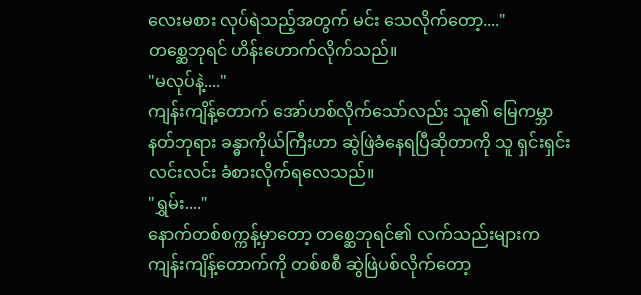လေးမစား လုပ်ရဲသည့်အတွက် မင်း သေလိုက်တော့...."
တစ္ဆေဘုရင် ဟိန်းဟောက်လိုက်သည်။
"မလုပ်နဲ့...."
ကျန်းကျိန့်တောက် အော်ဟစ်လိုက်သော်လည်း သူ၏ မြေကမ္ဘာနတ်ဘုရား ခန္ဓာကိုယ်ကြီးဟာ ဆွဲဖြဲခံနေရပြီဆိုတာကို သူ ရှင်းရှင်းလင်းလင်း ခံစားလိုက်ရလေသည်။
"ရွှမ်း...."
နောက်တစ်စက္ကန့်မှာတော့ တစ္ဆေဘုရင်၏ လက်သည်းများက ကျန်းကျိန့်တောက်ကို တစ်စစီ ဆွဲဖြဲပစ်လိုက်တော့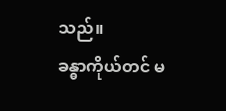သည်။
ခန္ဓာကိုယ်တင် မ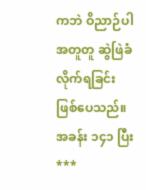ကဘဲ ဝိညာဉ်ပါ အတူတူ ဆွဲဖြဲခံလိုက်ရခြင်း ဖြစ်ပေသည်။
အခန်း ၁၄၁ ပြီး
***